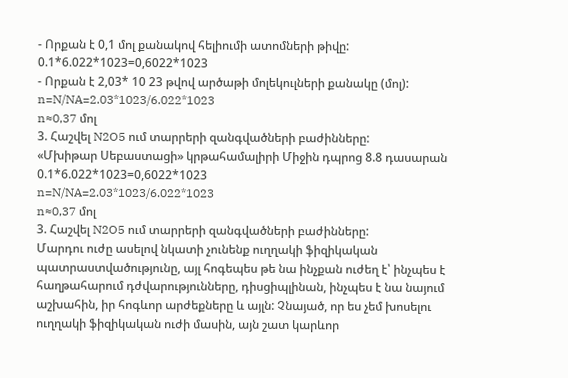- Որքան է 0,1 մոլ քանակով հելիումի ատոմների թիվը:
0.1*6.022*1023=0,6022*1023
- Որքան է 2,03* 10 23 թվով արծաթի մոլեկուլների քանակը (մոլ):
n=N/NA=2.03*1023/6.022*1023
n≈0,37 մոլ
3. Հաշվել N2O5 ում տարրերի զանգվածների բաժինները:
«Մխիթար Սեբաստացի» կրթահամալիրի Միջին դպրոց 8.8 դասարան
0.1*6.022*1023=0,6022*1023
n=N/NA=2.03*1023/6.022*1023
n≈0,37 մոլ
3. Հաշվել N2O5 ում տարրերի զանգվածների բաժինները:
Մարդու ուժը ասելով նկատի չունենք ուղղակի ֆիզիկական պատրաստվածությունը, այլ հոգեպես թե նա ինչքան ուժեղ է՝ ինչպես է հաղթահարում դժվարությունները, դիսցիպլինան, ինչպես է նա նայում աշխահին, իր հոգևոր արժեքները և այլն: Չնայած, որ ես չեմ խոսելու ուղղակի ֆիզիկական ուժի մասին, այն շատ կարևոր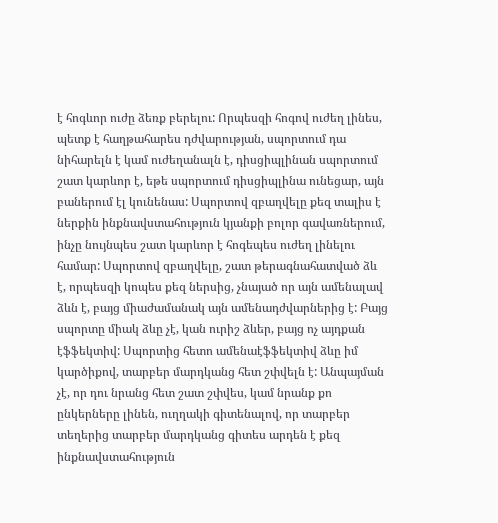է հոգևոր ուժը ձեռք բերելու: Որպեսզի հոգով ուժեղ լինես, պետք է հաղթահարես դժվարության, սպորտում դա նիհարելն է կամ ուժեղանալն է, դիսցիպլինան սպորտում շատ կարևոր է, եթե սպորտում դիսցիպլինա ունեցար, այն բաներում էլ կունենաս: Սպորտով զբաղվելը քեզ տալիս է ներքին ինքնավստահություն կյանքի բոլոր գավառներում, ինչը նույնպես շատ կարևոր է հոգեպես ուժեղ լինելու համար: Սպորտով զբաղվելը, շատ թերագնահատված ձև է, որպեսզի կոպես քեզ ներսից, չնայած որ այն ամենալավ ձևն է, բայց միաժամանակ այն ամենադժվարներից է: Բայց սպորտը միակ ձևը չէ, կան ուրիշ ձևեր, բայց ոչ այդքան էֆֆեկտիվ: Սպորտից հետո ամենաէֆֆեկտիվ ձևը իմ կարծիքով, տարբեր մարդկանց հետ շփվելն է: Անպայման չէ, որ դու նրանց հետ շատ շփվես, կամ նրանք քո ընկերները լինեն, ուղղակի գիտենալով, որ տարբեր տեղերից տարբեր մարդկանց գիտես արդեն է քեզ ինքնավստահություն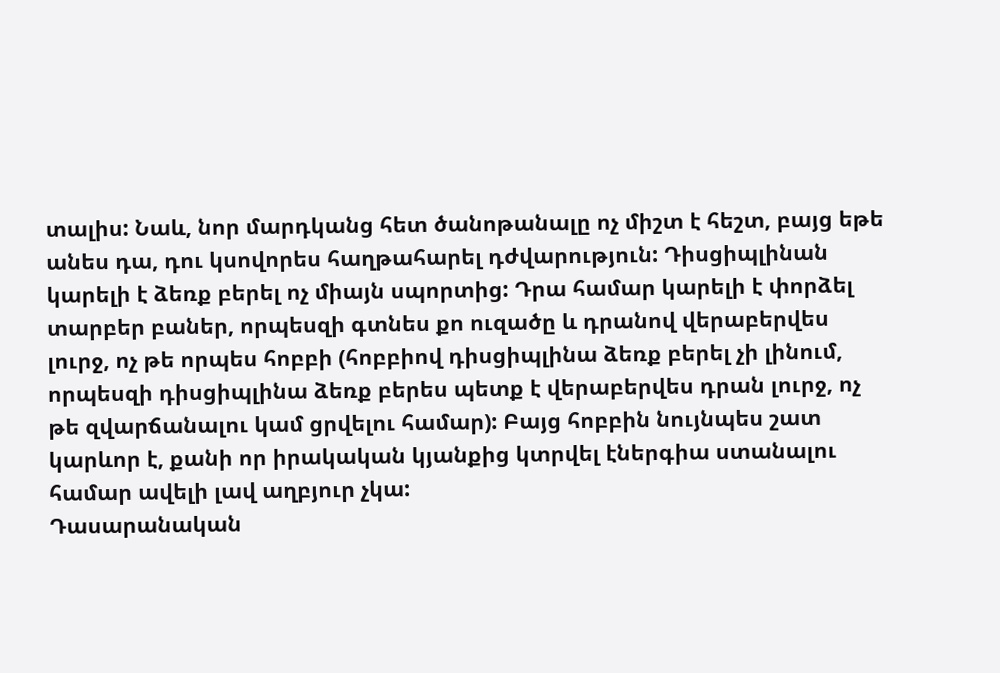տալիս: Նաև, նոր մարդկանց հետ ծանոթանալը ոչ միշտ է հեշտ, բայց եթե անես դա, դու կսովորես հաղթահարել դժվարություն: Դիսցիպլինան կարելի է ձեռք բերել ոչ միայն սպորտից: Դրա համար կարելի է փորձել տարբեր բաներ, որպեսզի գտնես քո ուզածը և դրանով վերաբերվես լուրջ, ոչ թե որպես հոբբի (հոբբիով դիսցիպլինա ձեռք բերել չի լինում, որպեսզի դիսցիպլինա ձեռք բերես պետք է վերաբերվես դրան լուրջ, ոչ թե զվարճանալու կամ ցրվելու համար): Բայց հոբբին նույնպես շատ կարևոր է, քանի որ իրակական կյանքից կտրվել էներգիա ստանալու համար ավելի լավ աղբյուր չկա:
Դասարանական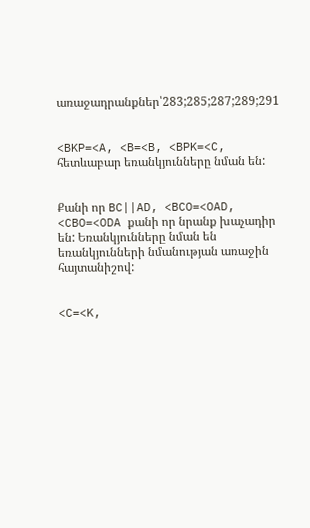առաջադրանքներ՝283;285;287;289;291


<BKP=<A, <B=<B, <BPK=<C, հետևաբար եռանկյունները նման են:


Քանի որ BC||AD, <BCO=<OAD, <CBO=<ODA քանի որ նրանք խաչադիր են: Եռանկյունները նման են եռանկյունների նմանության առաջին հայտանիշով:


<C=<K,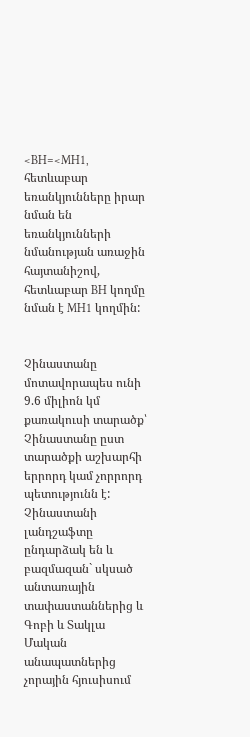<BH=<MH1, հետևաբար եռանկյունները իրար նման են եռանկյունների նմանության առաջին հայտանիշով, հետևաբար BH կողմը նման է MH1 կողմին:


Չինաստանը մոտավորապես ունի 9.6 միլիոն կմ քառակուսի տարածք՝ Չինաստանը ըստ տարածքի աշխարհի երրորդ կամ չորրորդ պետությունն է: Չինաստանի լանդշաֆտը ընդարձակ են և բազմազան` սկսած անտառային տափաստաններից և Գոբի և Տակլա Մական անապատներից չորային հյուսիսում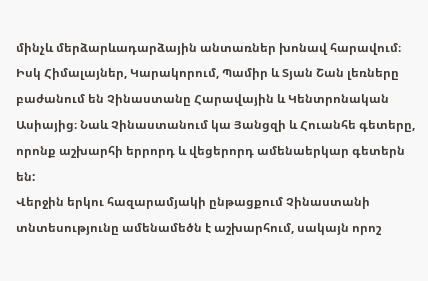մինչև մերձարևադարձային անտառներ խոնավ հարավում։ Իսկ Հիմալայներ, Կարակորում, Պամիր և Տյան Շան լեռները բաժանում են Չինաստանը Հարավային և Կենտրոնական Ասիայից։ Նաև Չինաստանում կա Յանցզի և Հուանհե գետերը, որոնք աշխարհի երրորդ և վեցերորդ ամենաերկար գետերն են:
Վերջին երկու հազարամյակի ընթացքում Չինաստանի տնտեսությունը ամենամեծն է աշխարհում, սակայն որոշ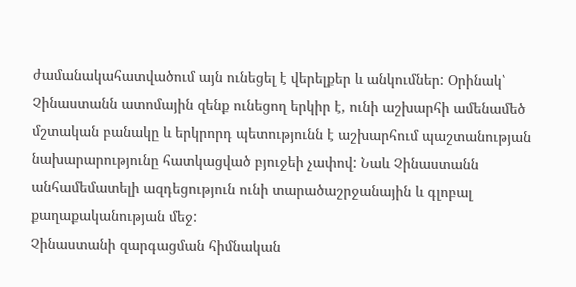ժամանակահատվածում այն ունեցել է վերելքեր և անկումներ: Օրինակ՝ Չինաստանն ատոմային զենք ունեցող երկիր է, ունի աշխարհի ամենամեծ մշտական բանակը և երկրորդ պետությունն է աշխարհում պաշտանության նախարարությունը հատկացված բյուջեի չափով: Նաև Չինաստանն անհամեմատելի ազդեցություն ունի տարածաշրջանային և գլոբալ քաղաքականության մեջ:
Չինաստանի զարգացման հիմնական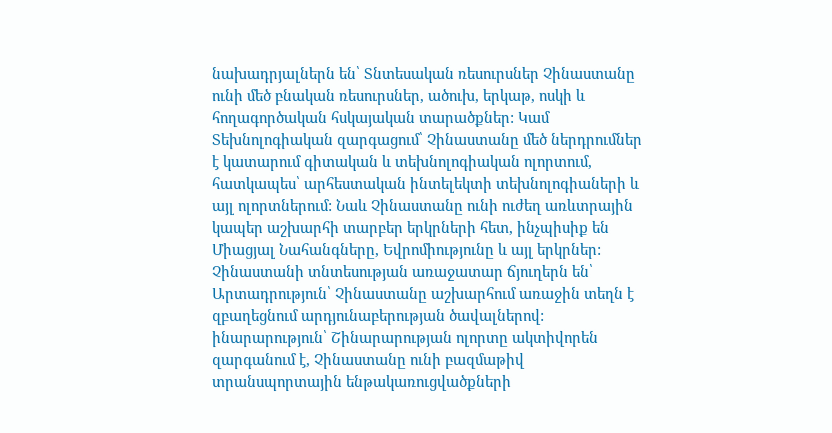նախադրյալներն են՝ Տնտեսական ռեսուրսներ Չինաստանը ունի մեծ բնական ռեսուրսներ, ածուխ, երկաթ, ոսկի և հողագործական հսկայական տարածքներ: Կամ Տեխնոլոգիական զարգացում՝ Չինաստանը մեծ ներդրումներ է կատարում գիտական և տեխնոլոգիական ոլորտում, հատկապես՝ արհեստական ինտելեկտի տեխնոլոգիաների և այլ ոլորտներում: Նաև Չինաստանը ունի ուժեղ առևտրային կապեր աշխարհի տարբեր երկրների հետ, ինչպիսիք են Միացյալ Նահանգները, Եվրոմիությունը և այլ երկրներ:
Չինաստանի տնտեսության առաջատար ճյուղերն են՝
Արտադրություն՝ Չինաստանը աշխարհում առաջին տեղն է զբաղեցնում արդյունաբերության ծավալներով:
ինարարություն՝ Շինարարության ոլորտը ակտիվորեն զարգանում է, Չինաստանը ունի բազմաթիվ տրանսպորտային ենթակառուցվածքների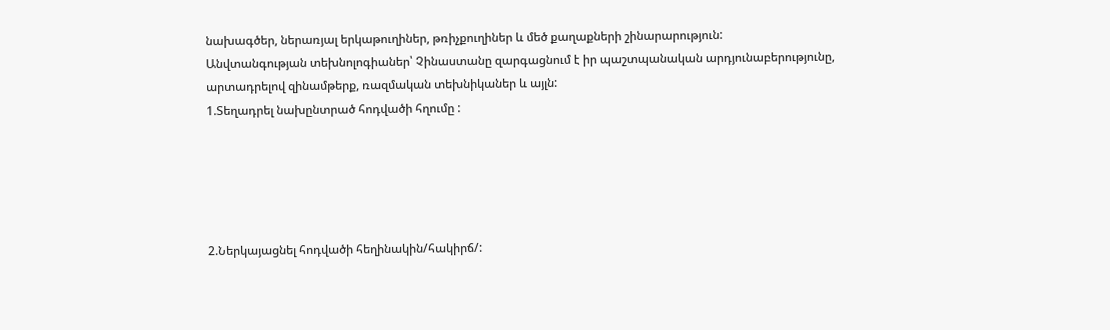նախագծեր, ներառյալ երկաթուղիներ, թռիչքուղիներ և մեծ քաղաքների շինարարություն:
Անվտանգության տեխնոլոգիաներ՝ Չինաստանը զարգացնում է իր պաշտպանական արդյունաբերությունը, արտադրելով զինամթերք, ռազմական տեխնիկաներ և այլն:
1.Տեղադրել նախընտրած հոդվածի հղումը :





2.Ներկայացնել հոդվածի հեղինակին/հակիրճ/: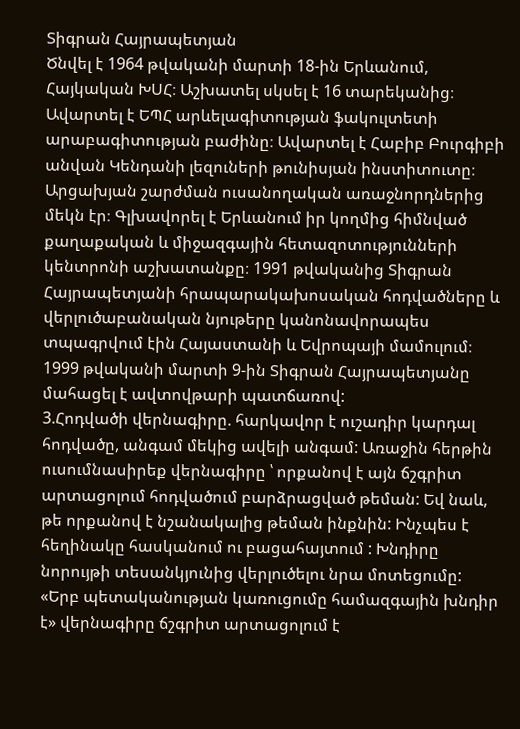Տիգրան Հայրապետյան
Ծնվել է 1964 թվականի մարտի 18-ին Երևանում, Հայկական ԽՍՀ։ Աշխատել սկսել է 16 տարեկանից։ Ավարտել է ԵՊՀ արևելագիտության ֆակուլտետի արաբագիտության բաժինը։ Ավարտել է Հաբիբ Բուրգիբի անվան Կենդանի լեզուների թունիսյան ինստիտուտը։ Արցախյան շարժման ուսանողական առաջնորդներից մեկն էր։ Գլխավորել է Երևանում իր կողմից հիմնված քաղաքական և միջազգային հետազոտությունների կենտրոնի աշխատանքը։ 1991 թվականից Տիգրան Հայրապետյանի հրապարակախոսական հոդվածները և վերլուծաբանական նյութերը կանոնավորապես տպագրվում էին Հայաստանի և Եվրոպայի մամուլում։ 1999 թվականի մարտի 9-ին Տիգրան Հայրապետյանը մահացել է ավտովթարի պատճառով:
3.Հոդվածի վերնագիրը. հարկավոր է ուշադիր կարդալ հոդվածը, անգամ մեկից ավելի անգամ: Առաջին հերթին ուսումնասիրեք վերնագիրը ՝ որքանով է այն ճշգրիտ արտացոլում հոդվածում բարձրացված թեման: Եվ նաև, թե որքանով է նշանակալից թեման ինքնին: Ինչպես է հեղինակը հասկանում ու բացահայտում : Խնդիրը նորույթի տեսանկյունից վերլուծելու նրա մոտեցումը:
«Երբ պետականության կառուցումը համազգային խնդիր է» վերնագիրը ճշգրիտ արտացոլում է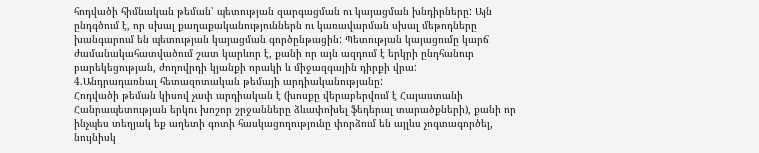հոդվածի հիմնական թեման՝ պետության զարգացման ու կայացման խնդիրները: Այն ընդգծում է, որ սխալ քաղաքականություններն ու կառավարման սխալ մեթոդները խանգարում են պետության կայացման գործընթացին: Պետության կայացումը կարճ ժամանակահատվածում շատ կարևոր է, քանի որ այն ազդում է երկրի ընդհանուր բարեկեցության, ժողովրդի կյանքի որակի և միջազգային դիրքի վրա:
4.Անդրադառնալ հետազոտական թեմայի արդիականությանը:
Հոդվածի թեման կիսով չափ արդիական է (խոսքը վերաբերվում է Հայաստանի Հանրապետության երկու խոշոր շրջանները ձևափոխել ֆեդերալ տարածքների), քանի որ ինչպես տեղյակ եք աղետի գոտի հասկացողությունը փորձում են այլևս չոգտագործել, նույնիսկ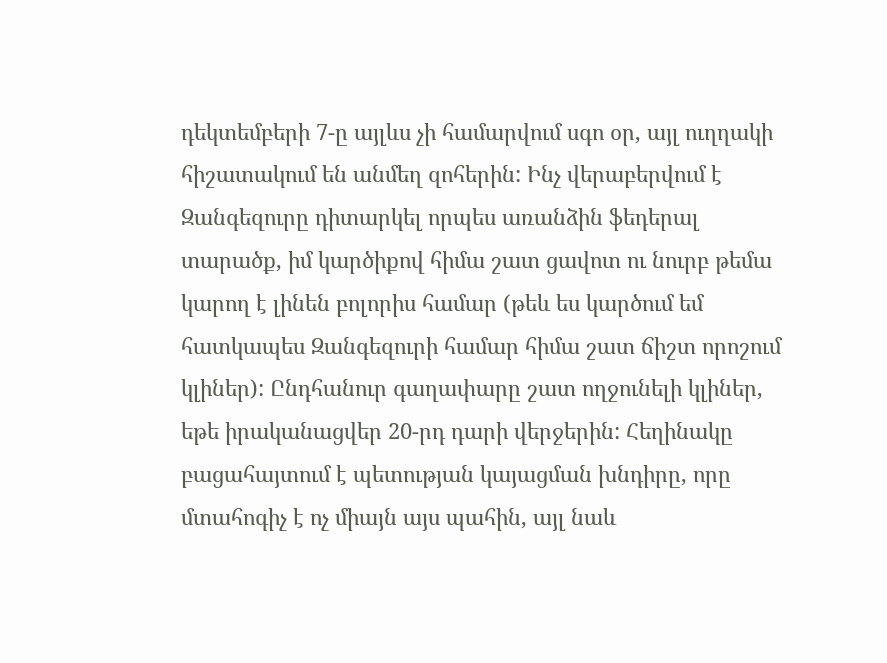դեկտեմբերի 7-ը այլևս չի համարվում սգո օր, այլ ուղղակի հիշատակում են անմեղ զոհերին: Ինչ վերաբերվում է Զանգեզուրը դիտարկել որպես առանձին ֆեդերալ տարածք, իմ կարծիքով հիմա շատ ցավոտ ու նուրբ թեմա կարող է լինեն բոլորիս համար (թեև ես կարծում եմ հատկապես Զանգեզուրի համար հիմա շատ ճիշտ որոշում կլիներ): Ընդհանուր գաղափարը շատ ողջունելի կլիներ, եթե իրականացվեր 20-րդ դարի վերջերին: Հեղինակը բացահայտում է պետության կայացման խնդիրը, որը մտահոգիչ է ոչ միայն այս պահին, այլ նաև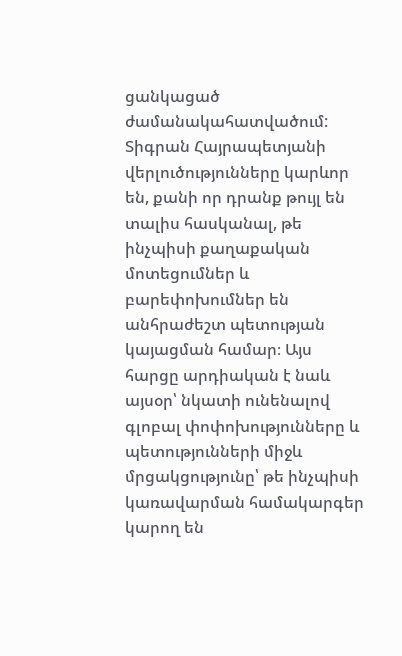ցանկացած ժամանակահատվածում: Տիգրան Հայրապետյանի վերլուծությունները կարևոր են, քանի որ դրանք թույլ են տալիս հասկանալ, թե ինչպիսի քաղաքական մոտեցումներ և բարեփոխումներ են անհրաժեշտ պետության կայացման համար։ Այս հարցը արդիական է նաև այսօր՝ նկատի ունենալով գլոբալ փոփոխությունները և պետությունների միջև մրցակցությունը՝ թե ինչպիսի կառավարման համակարգեր կարող են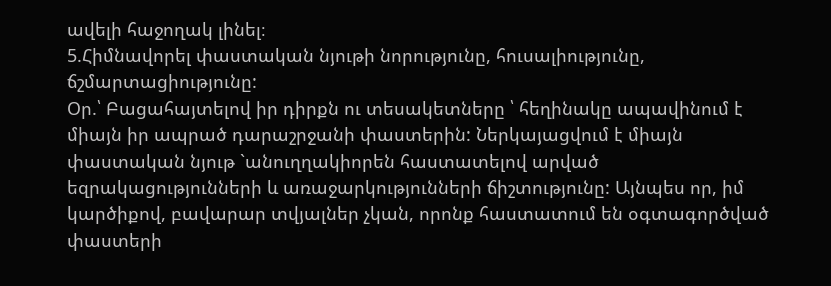ավելի հաջողակ լինել։
5.Հիմնավորել փաստական նյութի նորությունը, հուսալիությունը, ճշմարտացիությունը:
Օր.՝ Բացահայտելով իր դիրքն ու տեսակետները ՝ հեղինակը ապավինում է միայն իր ապրած դարաշրջանի փաստերին: Ներկայացվում է միայն փաստական նյութ `անուղղակիորեն հաստատելով արված եզրակացությունների և առաջարկությունների ճիշտությունը: Այնպես որ, իմ կարծիքով, բավարար տվյալներ չկան, որոնք հաստատում են օգտագործված փաստերի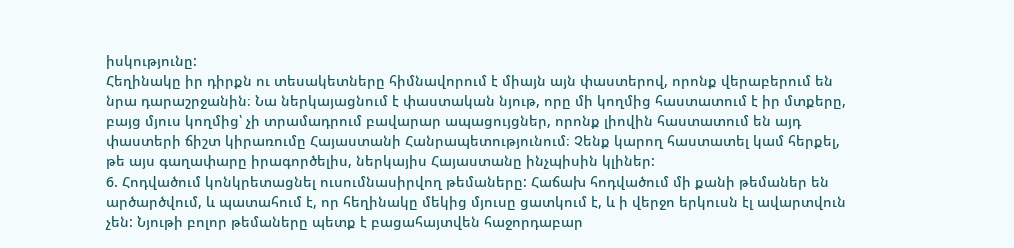իսկությունը:
Հեղինակը իր դիրքն ու տեսակետները հիմնավորում է միայն այն փաստերով, որոնք վերաբերում են նրա դարաշրջանին։ Նա ներկայացնում է փաստական նյութ, որը մի կողմից հաստատում է իր մտքերը, բայց մյուս կողմից՝ չի տրամադրում բավարար ապացույցներ, որոնք լիովին հաստատում են այդ փաստերի ճիշտ կիրառումը Հայաստանի Հանրապետությունում։ Չենք կարող հաստատել կամ հերքել, թե այս գաղափարը իրագործելիս, ներկայիս Հայաստանը ինչպիսին կլիներ:
6. Հոդվածում կոնկրետացնել ուսումնասիրվող թեմաները: Հաճախ հոդվածում մի քանի թեմաներ են արծարծվում, և պատահում է, որ հեղինակը մեկից մյուսը ցատկում է, և ի վերջո երկուսն էլ ավարտվուն չեն: Նյութի բոլոր թեմաները պետք է բացահայտվեն հաջորդաբար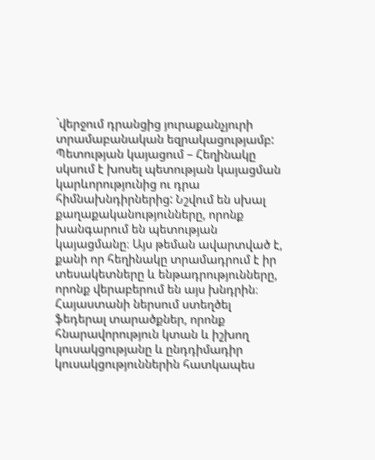`վերջում դրանցից յուրաքանչյուրի տրամաբանական եզրակացությամբ:
Պետության կայացում – Հեղինակը սկսում է խոսել պետության կայացման կարևորությունից ու դրա հիմնախնդիրներից: Նշվում են սխալ քաղաքականությունները, որոնք խանգարում են պետության կայացմանը։ Այս թեման ավարտված է, քանի որ հեղինակը տրամադրում է իր տեսակետները և ենթադրությունները, որոնք վերաբերում են այս խնդրին։
Հայաստանի ներսում ստեղծել ֆեդերալ տարածքներ, որոնք հնարավորություն կտան և իշխող կուսակցությանը և ընդդիմադիր կուսակցություններին հատկապես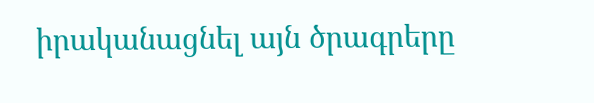իրականացնել այն ծրագրերը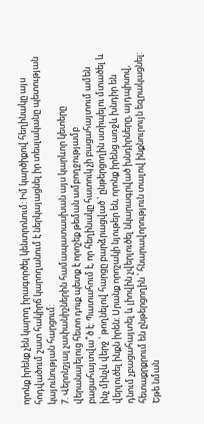որոնք իրենք չեն կարող իրագործել կենտրոնում: Իմ կարծիքով հեղինակը այս հոդվածում շատ հակիրճ կարողանում է ներկայացնել իր տեսլականը պետության կայունության հարցում:
7. Վերոնշյալ չափանիշներին համապատասխան այս կարևոր կետերը վերանայելուց հետո դուք պետք է որոշեք թեման ամբողջությամբ բացահայտվա՞ծ է: Պատահում է, որ հեղինակը հատուկ չի բացահայտում ամեն ինչ մինչև վերջ ՝ թողնելով հարցը բարձրացված ՝ ընթերցողին ստիպելու մտածել և վերլուծել ինքն իրեն: Սրանք որոշակի նյութեր են, որոնք իրենց առջև խնդիր են դնում չբացահայտել և լիովին չվերլուծել նկարագրված խնդիրները, այդպիսով, հետաքրքրում են ընթերցողին ՝ հնարավորություն տալով ինքնուրույն եզրակացնել: Եթե նման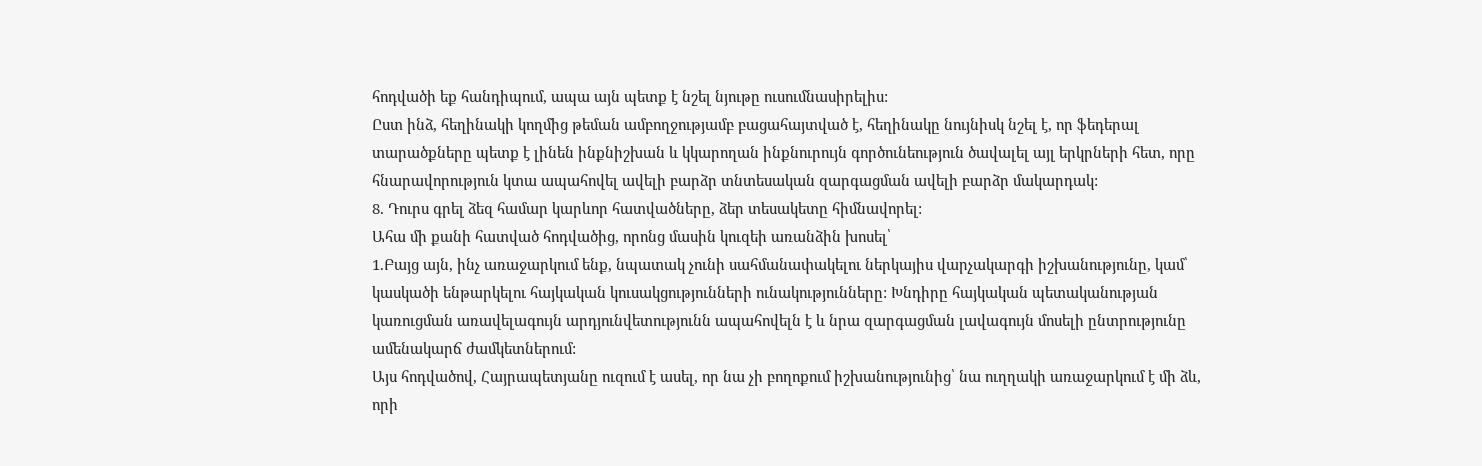հոդվածի եք հանդիպում, ապա այն պետք է նշել նյութը ուսումնասիրելիս:
Ըստ ինձ, հեղինակի կողմից թեման ամբողջությամբ բացահայտված է, հեղինակը նույնիսկ նշել է, որ ֆեդերալ տարածքները պետք է լինեն ինքնիշխան և կկարողան ինքնուրույն գործունեություն ծավալել այլ երկրների հետ, որը հնարավորություն կտա ապահովել ավելի բարձր տնտեսական զարգացման ավելի բարձր մակարդակ:
8. Դուրս գրել ձեզ համար կարևոր հատվածները, ձեր տեսակետը հիմնավորել:
Ահա մի քանի հատված հոդվածից, որոնց մասին կուզեի առանձին խոսել՝
1.Բայց այն, ինչ առաջարկում ենք, նպատակ չունի սահմանափակելու ներկայիս վարչակարգի իշխանությունը, կամ՝ կասկածի ենթարկելու հայկական կուսակցությունների ունակությունները: Խնդիրը հայկական պետականության կառուցման առավելագույն արդյունվետությունն ապահովելն է և նրա զարգացման լավագույն մոսելի ընտրությունը ամենակարճ ժամկետներում:
Այս հոդվածով, Հայրապետյանը ուզում է ասել, որ նա չի բողոքում իշխանությունից՝ նա ուղղակի առաջարկում է մի ձև, որի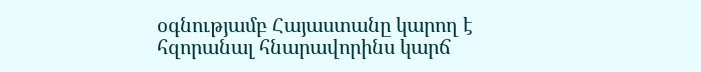օգնությամբ Հայաստանը կարող է հզորանալ հնարավորինս կարճ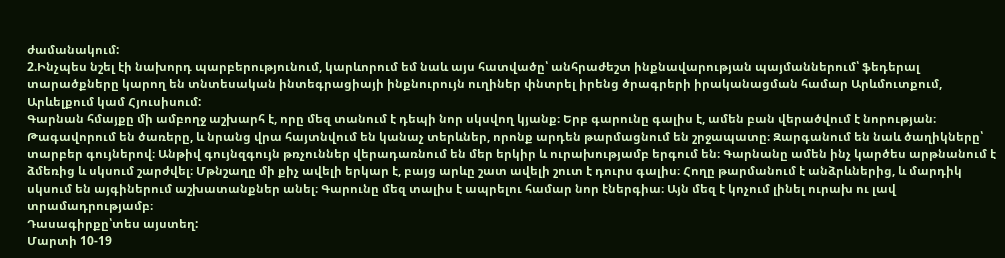ժամանակում:
2.Ինչպես նշել էի նախորդ պարբերությունում, կարևորում եմ նաև այս հատվածը՝ անհրաժեշտ ինքնավարության պայմաններում՝ ֆեդերալ տարածքները կարող են տնտեսական ինտեգրացիայի ինքնուրույն ուղիներ փնտրել իրենց ծրագրերի իրականացման համար Արևմուտքում, Արևելքում կամ Հյուսիսում:
Գարնան հմայքը մի ամբողջ աշխարհ է, որը մեզ տանում է դեպի նոր սկսվող կյանք։ Երբ գարունը գալիս է, ամեն բան վերածվում է նորության։ Թագավորում են ծառերը, և նրանց վրա հայտնվում են կանաչ տերևներ, որոնք արդեն թարմացնում են շրջապատը։ Զարգանում են նաև ծաղիկները՝ տարբեր գույներով։ Անթիվ գույնզգույն թռչուններ վերադառնում են մեր երկիր և ուրախությամբ երգում են։ Գարնանը ամեն ինչ կարծես արթնանում է ձմեռից և սկսում շարժվել։ Մթնշաղը մի քիչ ավելի երկար է, բայց արևը շատ ավելի շուտ է դուրս գալիս։ Հողը թարմանում է անձրևներից, և մարդիկ սկսում են այգիներում աշխատանքներ անել։ Գարունը մեզ տալիս է ապրելու համար նոր էներգիա։ Այն մեզ է կոչում լինել ուրախ ու լավ տրամադրությամբ։
Դասագիրքը՝տես այստեղ:
Մարտի 10-19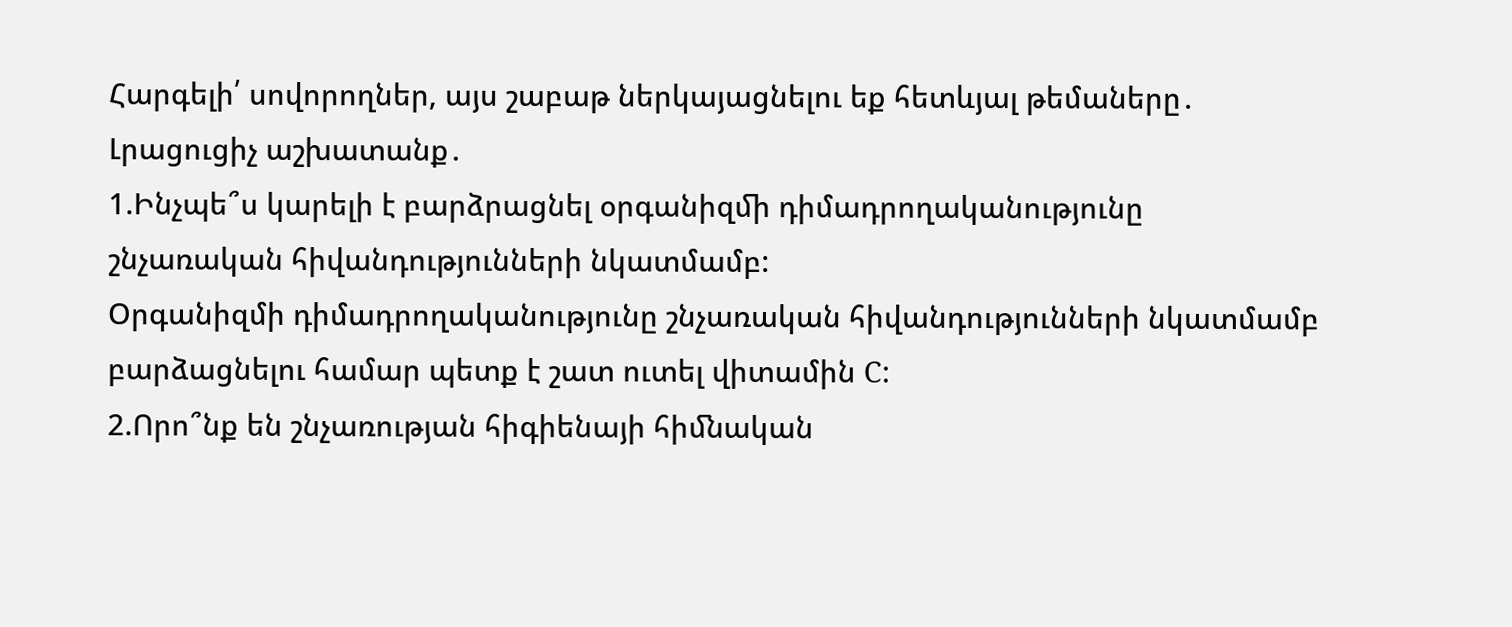Հարգելի՛ սովորողներ, այս շաբաթ ներկայացնելու եք հետևյալ թեմաները․
Լրացուցիչ աշխատանք․
1.Ինչպե՞ս կարելի է բարձրացնել օրգանիզﬕ դիմադրողականությունը շնչառական հիվանդությունների նկատմամբ:
Օրգանիզմի դիմադրողականությունը շնչառական հիվանդությունների նկատմամբ բարձացնելու համար պետք է շատ ուտել վիտամին C:
2.Որո՞նք են շնչառության հիգիենայի հիﬓական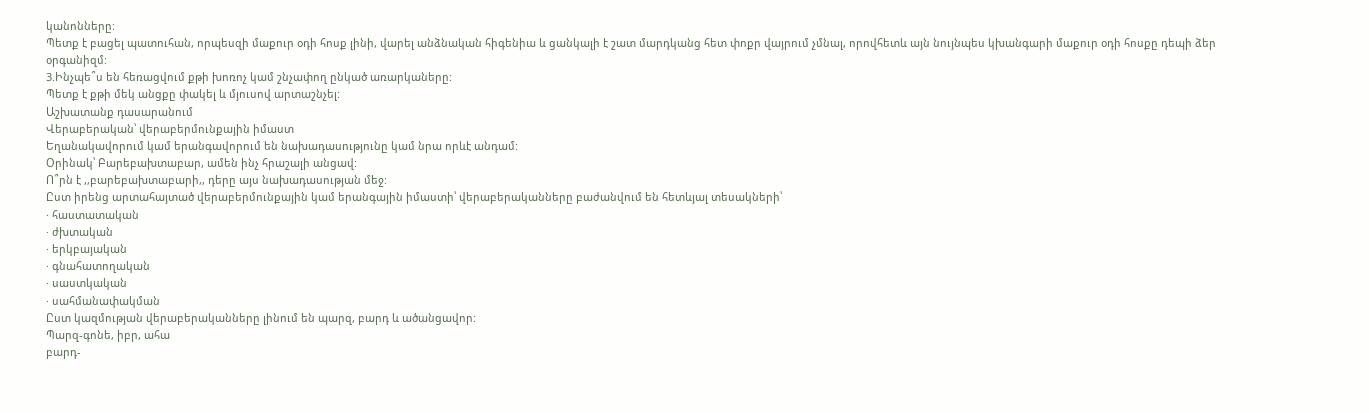կանոնները:
Պետք է բացել պատուհան, որպեսզի մաքուր օդի հոսք լինի, վարել անձնական հիգենիա և ցանկալի է շատ մարդկանց հետ փոքր վայրում չմնալ, որովհետև այն նույնպես կխանգարի մաքուր օդի հոսքը դեպի ձեր օրգանիզմ:
3.Ինչպե՞ս են հեռացվում քթի խոռոչ կամ շնչափող ընկած առարկաները:
Պետք է քթի մեկ անցքը փակել և մյուսով արտաշնչել:
Աշխատանք դասարանում
Վերաբերական՝ վերաբերմունքային իմաստ
Եղանակավորում կամ երանգավորում են նախադասությունը կամ նրա որևէ անդամ:
Օրինակ՝ Բարեբախտաբար, ամեն ինչ հրաշալի անցավ:
Ո՞րն է ,,բարեբախտաբարի,, դերը այս նախադասության մեջ:
Ըստ իրենց արտահայտած վերաբերմունքային կամ երանգային իմաստի՝ վերաբերականները բաժանվում են հետևյալ տեսակների՝
· հաստատական
· ժխտական
· երկբայական
· գնահատողական
· սաստկական
· սահմանափակման
Ըստ կազմության վերաբերականները լինում են պարզ, բարդ և ածանցավոր:
Պարզ-գոնե, իբր, ահա
բարդ-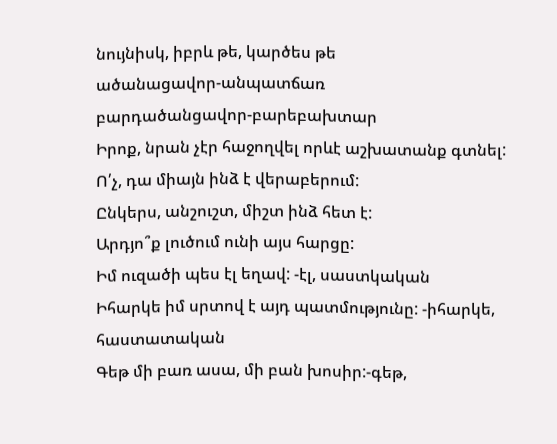նույնիսկ, իբրև թե, կարծես թե
ածանացավոր-անպատճառ
բարդածանցավոր-բարեբախտար
Իրոք, նրան չէր հաջողվել որևէ աշխատանք գտնել:
Ո՛չ, դա միայն ինձ է վերաբերում:
Ընկերս, անշուշտ, միշտ ինձ հետ է:
Արդյո՞ք լուծում ունի այս հարցը:
Իմ ուզածի պես էլ եղավ: -էլ, սաստկական
Իհարկե իմ սրտով է այդ պատմությունը: -իհարկե, հաստատական
Գեթ մի բառ ասա, մի բան խոսիր:-գեթ,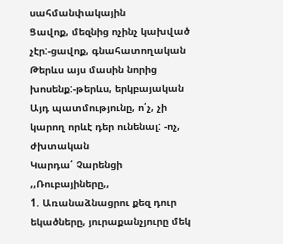սահմանփակային
Ցավոք, մեզնից ոչինչ կախված չէր:-ցավոք, գնահատողական
Թերևս այս մասին նորից խոսենք:-թերևս, երկբայական
Այդ պատմությունը, ո՛չ, չի կարող որևէ դեր ունենալ: -ոչ, ժխտական
Կարդա՛ Չարենցի ,,Ռուբայիները,,
1. Առանաձնացրու քեզ դուր եկածները, յուրաքանչյուրը մեկ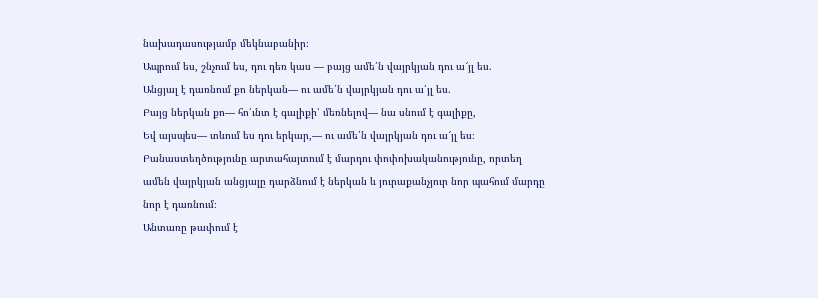նախադասությամբ մեկնաբանիր։
Ապրում ես, շնչում ես, դու դեռ կաս — բայց ամե՛ն վայրկյան դու ա՜յլ ես.
Անցյալ է դառնում քո ներկան— ու ամե՛ն վայրկյան դու ա՛յլ ես.
Բայց ներկան քո— հո՛ւնտ է գալիքի՝ մեռնելով— նա սնում է գալիքը,
Եվ այսպես— տևում ես դու երկար,— ու ամե՛ն վայրկյան դու ա՜յլ ես։
Բանաստեղծությունը արտահայտում է մարդու փոփոխականությունը, որտեղ ամեն վայրկյան անցյալը դարձնում է ներկան և յուրաքանչյուր նոր պահում մարդը նոր է դառնում։
Անտառը թափում է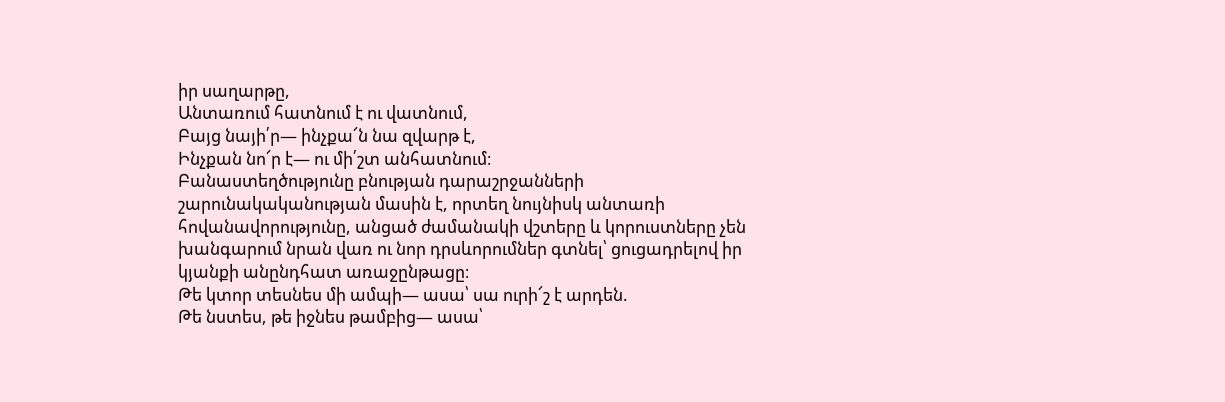իր սաղարթը,
Անտառում հատնում է ու վատնում,
Բայց նայի՛ր— ինչքա՜ն նա զվարթ է,
Ինչքան նո՜ր է— ու մի՛շտ անհատնում։
Բանաստեղծությունը բնության դարաշրջանների շարունակականության մասին է, որտեղ նույնիսկ անտառի հովանավորությունը, անցած ժամանակի վշտերը և կորուստները չեն խանգարում նրան վառ ու նոր դրսևորումներ գտնել՝ ցուցադրելով իր կյանքի անընդհատ առաջընթացը։
Թե կտոր տեսնես մի ամպի— ասա՝ սա ուրի՜շ է արդեն.
Թե նստես, թե իջնես թամբից— ասա՝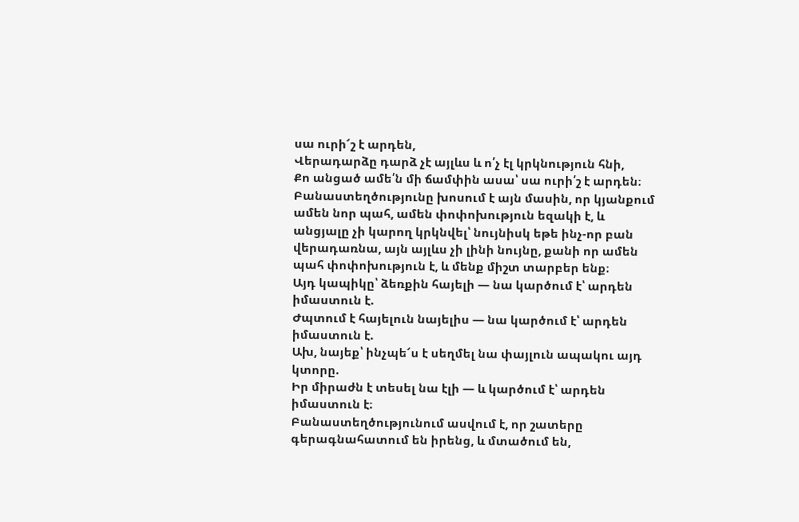սա ուրի՜շ է արդեն,
Վերադարձը դարձ չէ այլևս և ո՛չ էլ կրկնություն հնի,
Քո անցած ամե՛ն մի ճամփին ասա՝ սա ուրի՛շ է արդեն։
Բանաստեղծությունը խոսում է այն մասին, որ կյանքում ամեն նոր պահ, ամեն փոփոխություն եզակի է, և անցյալը չի կարող կրկնվել՝ նույնիսկ եթե ինչ-որ բան վերադառնա, այն այլևս չի լինի նույնը, քանի որ ամեն պահ փոփոխություն է, և մենք միշտ տարբեր ենք։
Այդ կապիկը՝ ձեռքին հայելի — նա կարծում է՝ արդեն իմաստուն է.
Ժպտում է հայելուն նայելիս — նա կարծում է՝ արդեն իմաստուն է.
Ախ, նայեք՝ ինչպե՜ս է սեղմել նա փայլուն ապակու այդ կտորը.
Իր միրաժն է տեսել նա էլի — և կարծում է՝ արդեն իմաստուն է։
Բանաստեղծությունում ասվում է, որ շատերը գերագնահատում են իրենց, և մտածում են,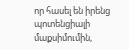որ հասել են իրենց պոտենցիալի մաքսիմումին,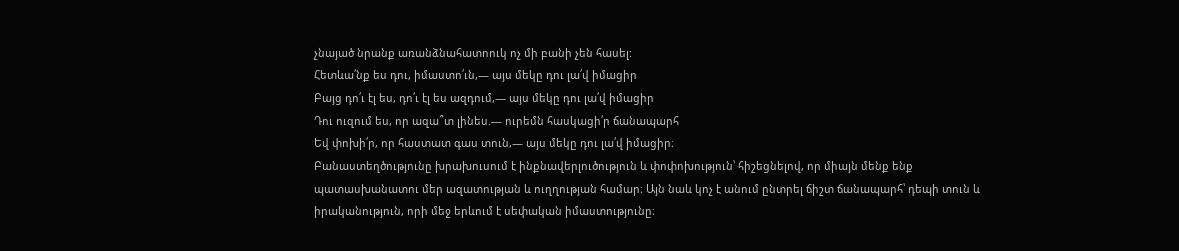չնայած նրանք առանձնահատոուկ ոչ մի բանի չեն հասել:
Հետևա՛նք ես դու, իմաստո՛ւն,— այս մեկը դու լա՛վ իմացիր
Բայց դո՛ւ էլ ես, դո՛ւ էլ ես ազդում,— այս մեկը դու լա՛վ իմացիր
Դու ուզում ես, որ ազա՞տ լինես.— ուրեմն հասկացի՛ր ճանապարհ
Եվ փոխի՛ր, որ հաստատ գաս տուն,— այս մեկը դու լա՛վ իմացիր։
Բանաստեղծությունը խրախուսում է ինքնավերլուծություն և փոփոխություն՝ հիշեցնելով, որ միայն մենք ենք պատասխանատու մեր ազատության և ուղղության համար։ Այն նաև կոչ է անում ընտրել ճիշտ ճանապարհ՝ դեպի տուն և իրականություն, որի մեջ երևում է սեփական իմաստությունը։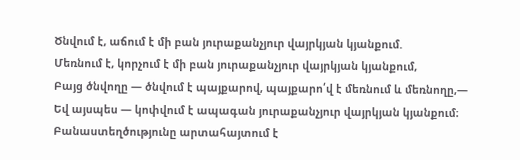Ծնվում է, աճում է մի բան յուրաքանչյուր վայրկյան կյանքում.
Մեռնում է, կորչում է մի բան յուրաքանչյուր վայրկյան կյանքում,
Բայց ծնվողը — ծնվում է պայքարով, պայքարո՛վ է մեռնում և մեռնողը,—
Եվ այսպես — կոփվում է ապագան յուրաքանչյուր վայրկյան կյանքում։
Բանաստեղծությունը արտահայտում է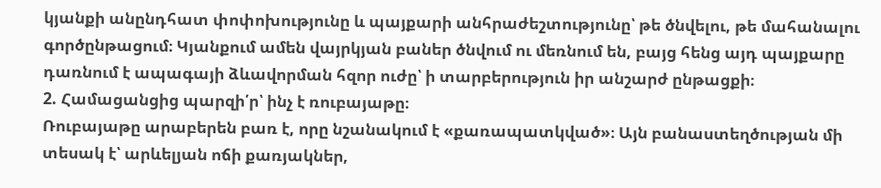կյանքի անընդհատ փոփոխությունը և պայքարի անհրաժեշտությունը՝ թե ծնվելու, թե մահանալու գործընթացում։ Կյանքում ամեն վայրկյան բաներ ծնվում ու մեռնում են, բայց հենց այդ պայքարը դառնում է ապագայի ձևավորման հզոր ուժը՝ ի տարբերություն իր անշարժ ընթացքի։
2. Համացանցից պարզի՛ր՝ ինչ է ռուբայաթը։
Ռուբայաթը արաբերեն բառ է, որը նշանակում է «քառապատկված»։ Այն բանաստեղծության մի տեսակ է՝ արևելյան ոճի քառյակներ,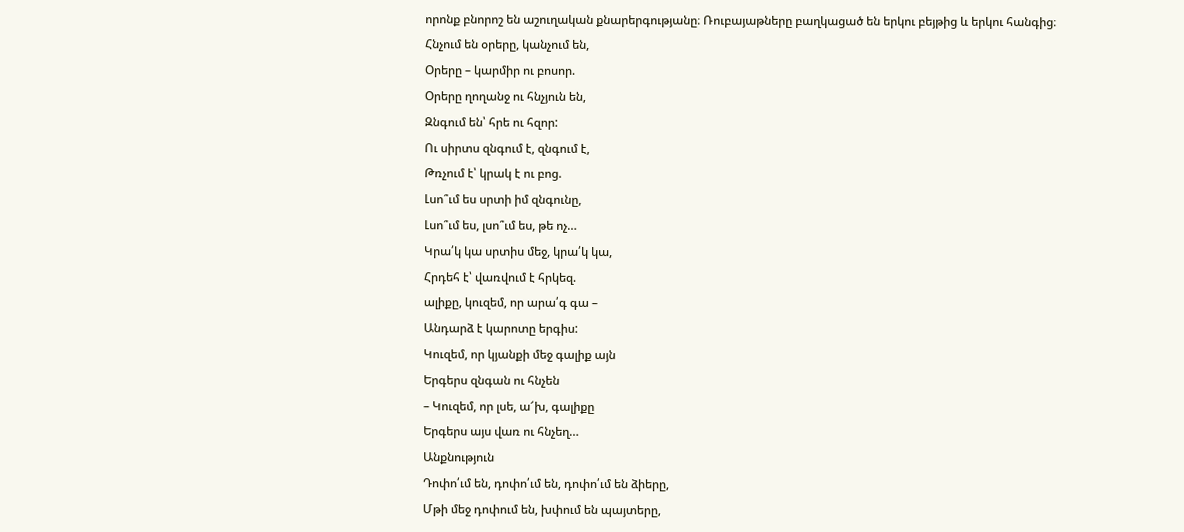որոնք բնորոշ են աշուղական քնարերգությանը։ Ռուբայաթները բաղկացած են երկու բեյթից և երկու հանգից։
Հնչում են օրերը, կանչում են,
Օրերը – կարմիր ու բոսոր.
Օրերը ղողանջ ու հնչյուն են,
Զնգում են՝ հրե ու հզոր:
Ու սիրտս զնգում է, զնգում է,
Թռչում է՝ կրակ է ու բոց.
Լսո՞ւմ ես սրտի իմ զնգունը,
Լսո՞ւմ ես, լսո՞ւմ ես, թե ոչ…
Կրա՛կ կա սրտիս մեջ, կրա՛կ կա,
Հրդեհ է՝ վառվում է հրկեզ.
ալիքը, կուզեմ, որ արա՛գ գա –
Անդարձ է կարոտը երգիս:
Կուզեմ, որ կյանքի մեջ գալիք այն
Երգերս զնգան ու հնչեն
– Կուզեմ, որ լսե, ա՜խ, գալիքը
Երգերս այս վառ ու հնչեղ…
Անքնություն
Դոփո՛ւմ են, դոփո՛ւմ են, դոփո՛ւմ են ձիերը,
Մթի մեջ դոփում են, խփում են պայտերը,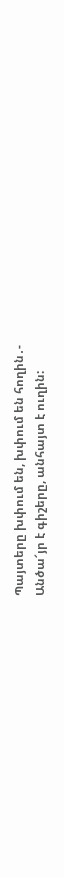Պայտերը խփում են, խփում են հողին․-
Անծա՜յր է գիշերը, անհայտ է ուղին: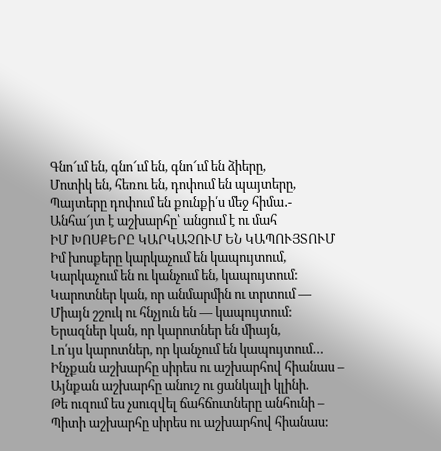Գնո՜ւմ են, գնո՜ւմ են, գնո՜ւմ են ձիերը,
Մոտիկ են, հեռու են, դոփում են պայտերը,
Պայտերը դոփում են քունքի՛ս մեջ հիմա․-
Անհա՜յտ է աշխարհը՝ անցում է ու մահ
ԻՄ ԽՈՍՔԵՐԸ ԿԱՐԿԱՉՈՒՄ ԵՆ ԿԱՊՈՒՅՏՈՒՄ
Իմ խոսքերը կարկաչում են կապույտում,
Կարկաչում են ու կանչում են, կապույտում:
Կարոտներ կան, որ անմարմին ու տրտում —
Միայն շշուկ ու հնչյուն են — կապույտում:
Երազներ կան, որ կարոտներ են միայն,
Լո՛ւյս կարոտներ, որ կանչում են կապույտում…
Ինչքան աշխարհը սիրես ու աշխարհով հիանաս –
Այնքան աշխարհը անուշ ու ցանկալի կլինի.
Թե ուզում ես չսուզվել ճահճուտները անհունի –
Պիտի աշխարհը սիրես ու աշխարհով հիանաս: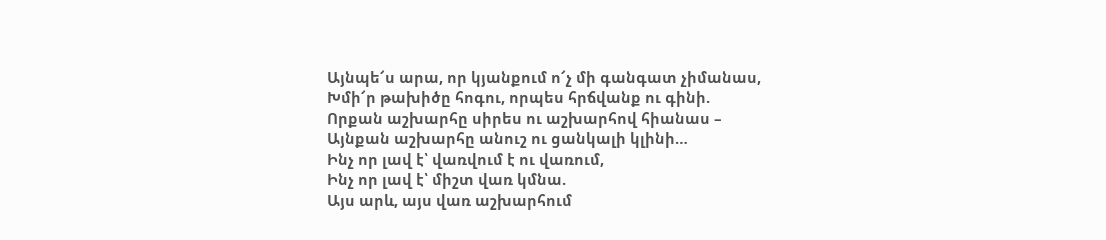Այնպե՜ս արա, որ կյանքում ո՜չ մի գանգատ չիմանաս,
Խմի՜ր թախիծը հոգու, որպես հրճվանք ու գինի.
Որքան աշխարհը սիրես ու աշխարհով հիանաս –
Այնքան աշխարհը անուշ ու ցանկալի կլինի…
Ինչ որ լավ է՝ վառվում է ու վառում,
Ինչ որ լավ է՝ միշտ վառ կմնա.
Այս արև, այս վառ աշխարհում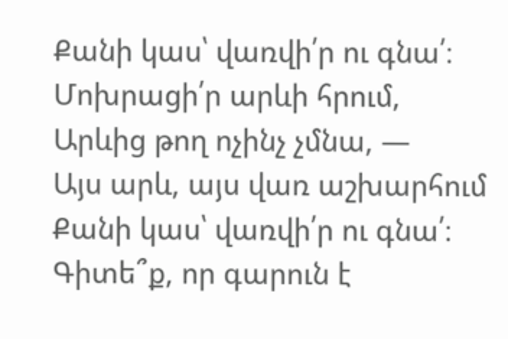Քանի կաս՝ վառվի՛ր ու գնա՛։
Մոխրացի՛ր արևի հրում,
Արևից թող ոչինչ չմնա, —
Այս արև, այս վառ աշխարհում
Քանի կաս՝ վառվի՛ր ու գնա՛։
Գիտե՞ք, որ գարուն է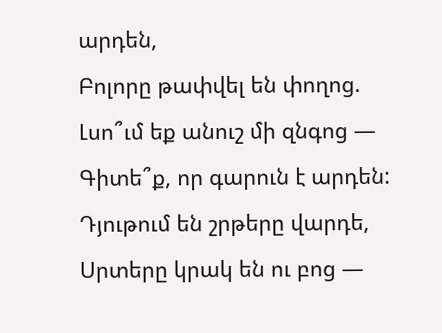արդեն,
Բոլորը թափվել են փողոց.
Լսո՞ւմ եք անուշ մի զնգոց —
Գիտե՞ք, որ գարուն է արդեն:
Դյութում են շրթերը վարդե,
Սրտերը կրակ են ու բոց —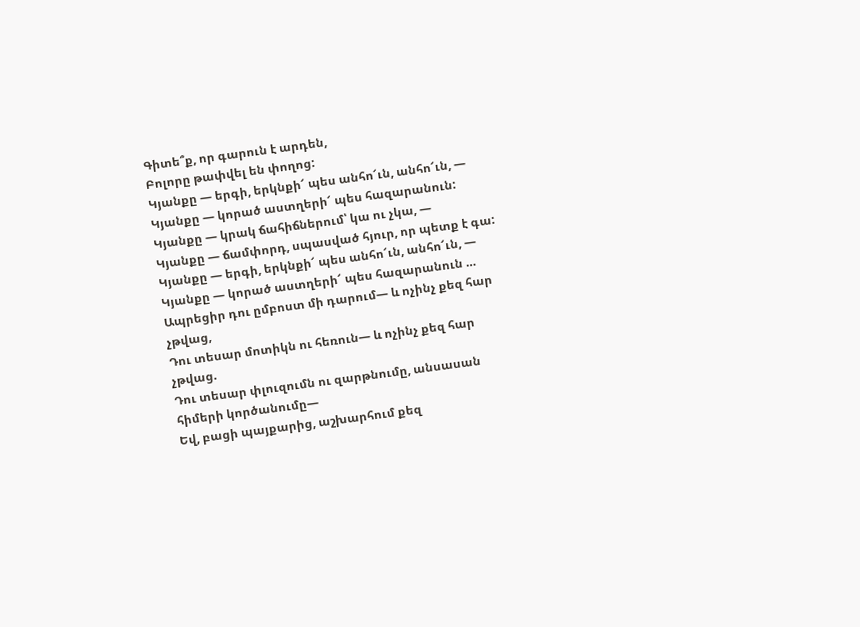Գիտե՞ք, որ գարուն է արդեն,
Բոլորը թափվել են փողոց:
Կյանքը — երգի, երկնքի՜ պես անհո՜ւն, անհո՜ւն, —
Կյանքը — կորած աստղերի՜ պես հազարանուն:
Կյանքը — կրակ ճահիճներում՝ կա ու չկա, —
Կյանքը — ճամփորդ, սպասված հյուր, որ պետք է գա:
Կյանքը — երգի, երկնքի՜ պես անհո՜ւն, անհո՜ւն, —
Կյանքը — կորած աստղերի՜ պես հազարանուն …
Ապրեցիր դու ըմբոստ մի դարում— և ոչինչ քեզ հար
չթվաց,
Դու տեսար մոտիկն ու հեռուն— և ոչինչ քեզ հար
չթվաց.
Դու տեսար փլուզումն ու զարթնումը, անսասան
հիմերի կործանումը—
Եվ, բացի պայքարից, աշխարհում քեզ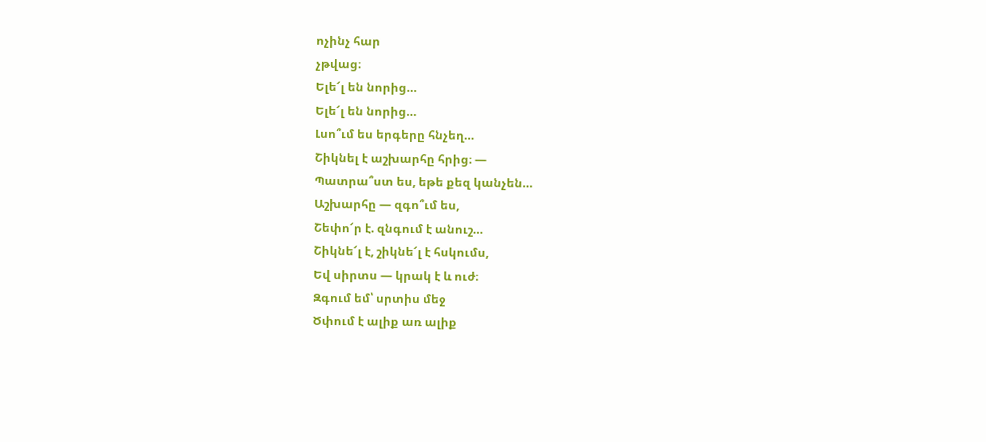ոչինչ հար
չթվաց։
Ելե՜լ են նորից…
Ելե՜լ են նորից…
Լսո՞ւմ ես երգերը հնչեղ…
Շիկնել է աշխարհը հրից։ —
Պատրա՞ստ ես, եթե քեզ կանչեն…
Աշխարհը — զգո՞ւմ ես,
Շեփո՜ր է. զնգում է անուշ…
Շիկնե՜լ է, շիկնե՜լ է հսկումս,
Եվ սիրտս — կրակ է և ուժ։
Զգում եմ՝ սրտիս մեջ
Ծփում է ալիք առ ալիք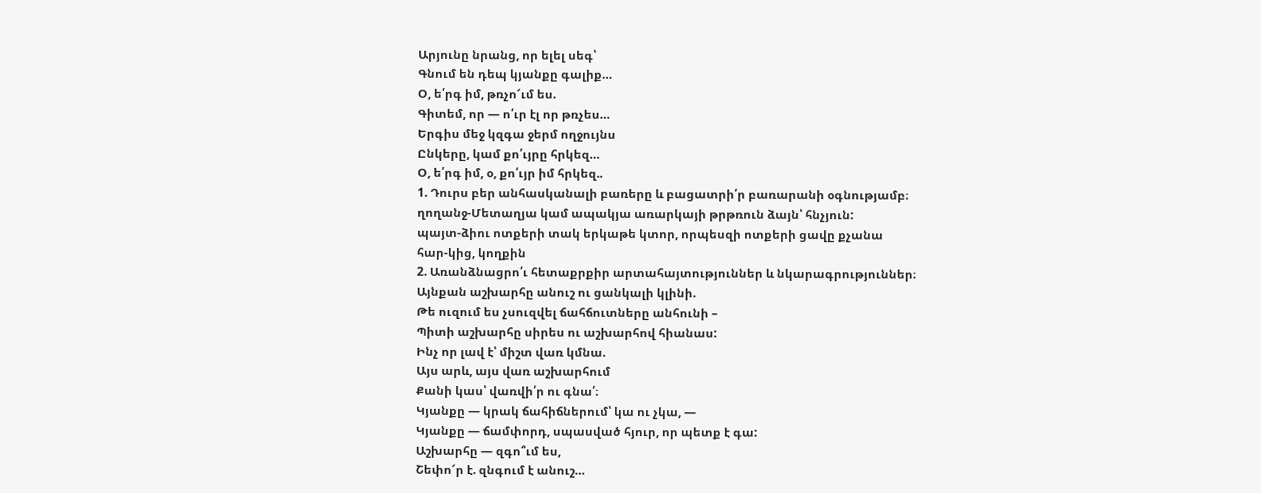Արյունը նրանց, որ ելել սեգ՝
Գնում են դեպ կյանքը գալիք…
Օ, ե՛րգ իմ, թռչո՜ւմ ես.
Գիտեմ, որ — ո՛ւր էլ որ թռչես…
Երգիս մեջ կզգա ջերմ ողջույնս
Ընկերը, կամ քո՛ւյրը հրկեզ…
Օ, ե՛րգ իմ, օ, քո՛ւյր իմ հրկեզ..
1. Դուրս բեր անհասկանալի բառերը և բացատրի՛ր բառարանի օգնությամբ։
ղողանջ-Մետաղյա կամ ապակյա առարկայի թրթռուն ձայն՝ հնչյուն:
պայտ-ձիու ոտքերի տակ երկաթե կտոր, որպեսզի ոտքերի ցավը քչանա
հար-կից, կողքին
2. Առանձնացրո՛ւ հետաքրքիր արտահայտություններ և նկարագրություններ։
Այնքան աշխարհը անուշ ու ցանկալի կլինի.
Թե ուզում ես չսուզվել ճահճուտները անհունի –
Պիտի աշխարհը սիրես ու աշխարհով հիանաս:
Ինչ որ լավ է՝ միշտ վառ կմնա.
Այս արև, այս վառ աշխարհում
Քանի կաս՝ վառվի՛ր ու գնա՛։
Կյանքը — կրակ ճահիճներում՝ կա ու չկա, —
Կյանքը — ճամփորդ, սպասված հյուր, որ պետք է գա:
Աշխարհը — զգո՞ւմ ես,
Շեփո՜ր է. զնգում է անուշ…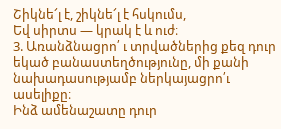Շիկնե՜լ է, շիկնե՜լ է հսկումս,
Եվ սիրտս — կրակ է և ուժ։
3. Առանձնացրո՛ ւ տրվածներից քեզ դուր եկած բանաստեղծությունը, մի քանի նախադասությամբ ներկայացրո՛ւ ասելիքը։
Ինձ ամենաշատը դուր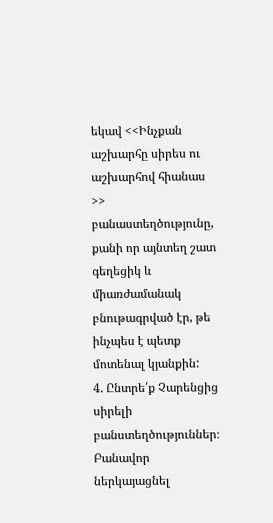եկավ <<Ինչքան աշխարհը սիրես ու աշխարհով հիանաս >> բանաստեղծությունը, քանի որ այնտեղ շատ գեղեցիկ և միառժամանակ բնութագրված էր, թե ինչպես է պետք մոտենալ կյանքին:
4. Ընտրե՛ք Չարենցից սիրելի բանստեղծություններ։ Բանավոր ներկայացնել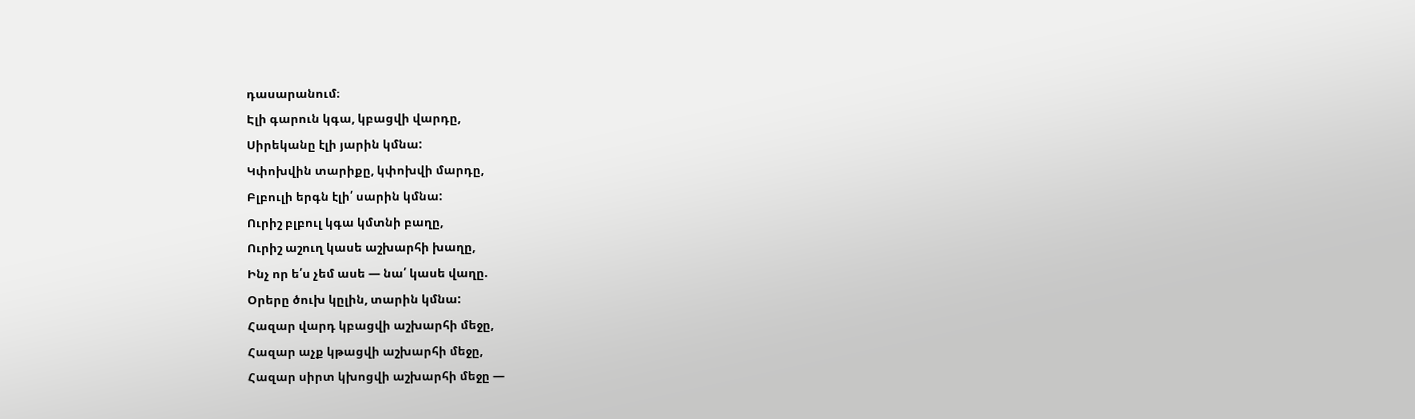դասարանում։
Էլի գարուն կգա, կբացվի վարդը,
Սիրեկանը էլի յարին կմնա:
Կփոխվին տարիքը, կփոխվի մարդը,
Բլբուլի երգն էլի՛ սարին կմնա:
Ուրիշ բլբուլ կգա կմտնի բաղը,
Ուրիշ աշուղ կասե աշխարհի խաղը,
Ինչ որ ե՛ս չեմ ասե — նա՛ կասե վաղը.
Օրերը ծուխ կըլին, տարին կմնա:
Հազար վարդ կբացվի աշխարհի մեջը,
Հազար աչք կթացվի աշխարհի մեջը,
Հազար սիրտ կխոցվի աշխարհի մեջը —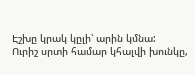Էշխը կրակ կըլի՝ արին կմնա:
Ուրիշ սրտի համար կհալվի խունկը,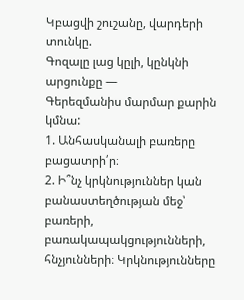Կբացվի շուշանը, վարդերի տունկը.
Գոզալը լաց կըլի, կընկնի արցունքը —
Գերեզմանիս մարմար քարին կմնա:
1. Անհասկանալի բառերը բացատրի՛ր։
2. Ի՞նչ կրկնություններ կան բանաստեղծության մեջ՝ բառերի, բառակապակցությունների, հնչյունների։ Կրկնությունները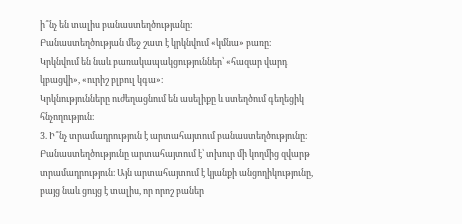ի՞նչ են տալիս բանաստեղծությանը։
Բանաստեղծության մեջ շատ է կրկնվում «կմնա» բառը։
Կրկնվում են նաև բառակապակցություններ՝ «հազար վարդ կբացվի», «ուրիշ բլբուլ կգա»։
Կրկնությունները ուժեղացնում են ասելիքը և ստեղծում գեղեցիկ հնչողություն։
3. Ի՞նչ տրամադրություն է արտահայտում բանաստեղծությունը։
Բանաստեղծությունը արտահայտում է՝ տխուր մի կողմից զվարթ տրամադրություն։ Այն արտահայտում է կյանքի անցողիկությունը, բայց նաև ցույց է տալիս, որ որոշ բաներ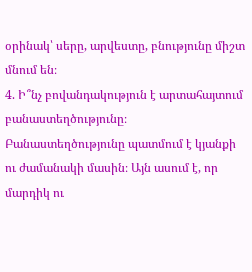օրինակ՝ սերը, արվեստը, բնությունը միշտ մնում են։
4. Ի՞նչ բովանդակություն է արտահայտում բանաստեղծությունը։
Բանաստեղծությունը պատմում է կյանքի ու ժամանակի մասին։ Այն ասում է, որ մարդիկ ու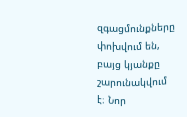զգացմունքները փոխվում են, բայց կյանքը շարունակվում է։ Նոր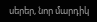սերեր, նոր մարդիկ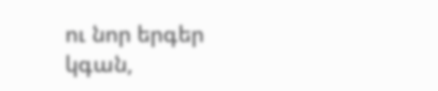ու նոր երգեր կգան,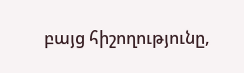բայց հիշողությունը,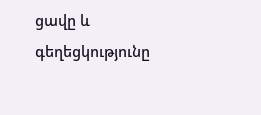ցավը և գեղեցկությունը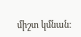միշտ կմնան։